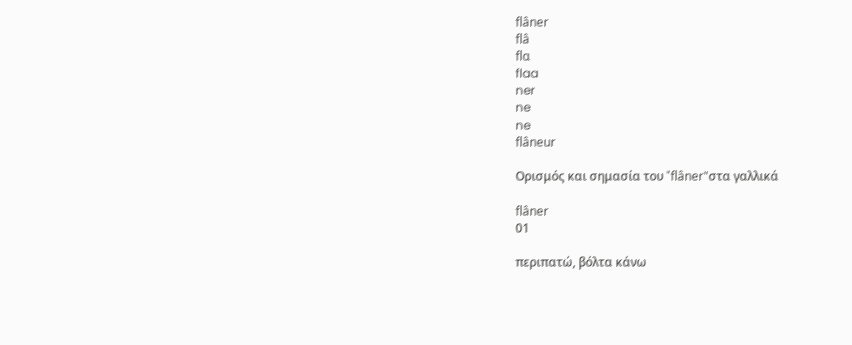flâner
flâ
flɑ
flaa
ner
ne
ne
flâneur

Ορισμός και σημασία του "flâner"στα γαλλικά

flâner
01

περιπατώ, βόλτα κάνω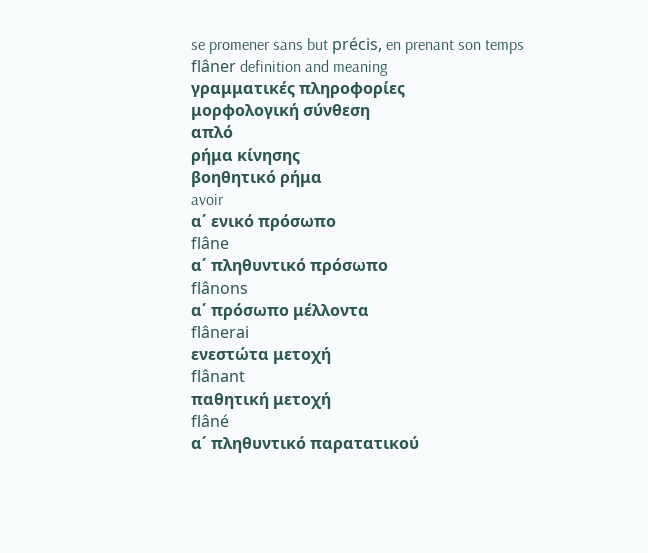se promener sans but précis, en prenant son temps
flâner definition and meaning
γραμματικές πληροφορίες
μορφολογική σύνθεση
απλό
ρήμα κίνησης
βοηθητικό ρήμα
avoir
α΄ ενικό πρόσωπο
flâne
α΄ πληθυντικό πρόσωπο
flânons
α΄ πρόσωπο μέλλοντα
flânerai
ενεστώτα μετοχή
flânant
παθητική μετοχή
flâné
α΄ πληθυντικό παρατατικού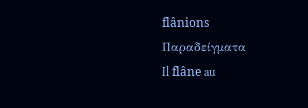flânions
Παραδείγματα
Il flâne au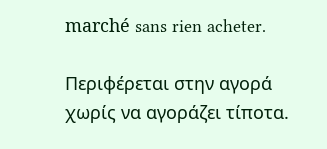marché sans rien acheter.

Περιφέρεται στην αγορά χωρίς να αγοράζει τίποτα.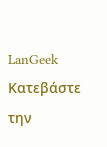LanGeek
Κατεβάστε την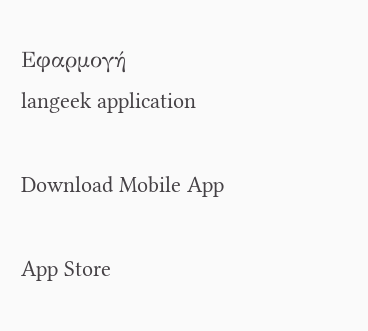Εφαρμογή
langeek application

Download Mobile App

App Store